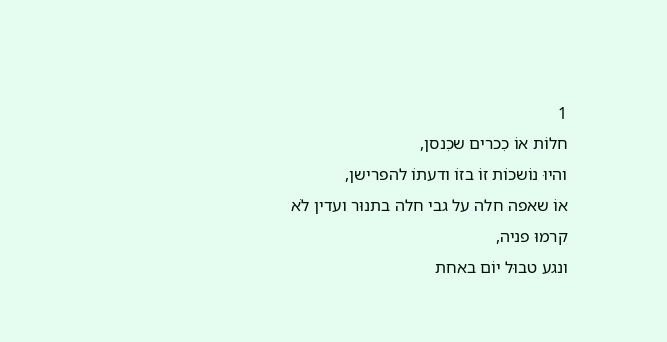1
חלוֹת אוֹ כִכרים שכִנסן,
והיוּ נוֹשכוֹת זוֹ בזוֹ ודעתוֹ להפרישן,
אוֹ שאפה חלה על גבי חלה בתנוּר ועדין לֹא קרמוּ פניה,
ונגע טבוּל יוֹם באחת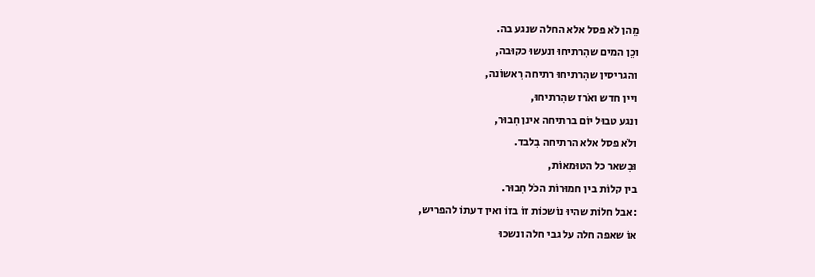מֵהן לֹא פסל אלא החלה שנגע בה.
וכֵן המים שהִרתיחוּ ונעשוּ כקוּבה,
והגריסין שהִרתיחוּ רתיחה רִאשוֹנה,
ויין חדש ואֹרז שהִרתיחוּ,
ונגע טבוּל יוֹם ברתיחה אינן חִבוּר,
ולֹא פסל אלא הרתיחה בִלבד.
וּבִשאר כל הטוּמאוֹת,
בין קלוֹת בין חמוּרוֹת הכֹל חִבוּר.
:אבל חלוֹת שהיוּ נוֹשכוֹת זוֹ בזוֹ ואין דעתוֹ להפריש,
אוֹ שאפה חלה על גבי חלה ונשכוּ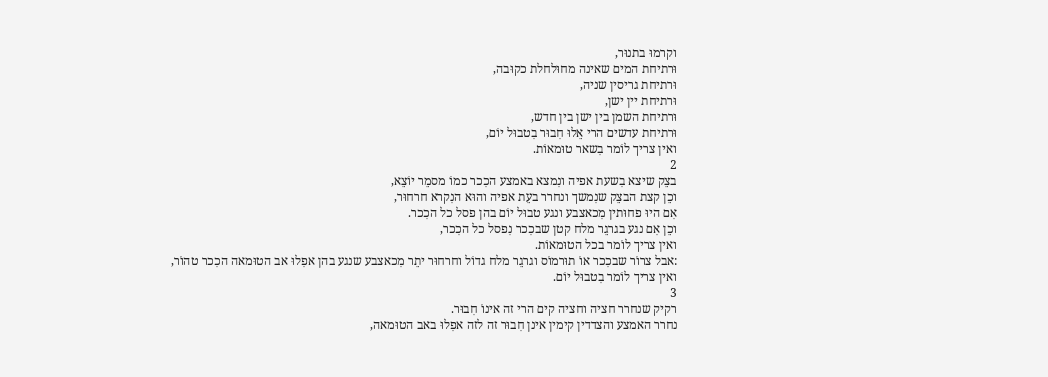וקרמוּ בתנוּר,
וּרתיחת המים שאינה מחוּלחלת כקוּבה,
וּרתיחת גריסין שניה,
וּרתיחת יין ישן,
וּרתיחת השמן בין ישן בין חדש,
וּרתיחת עדשים הרי אֵלוּ חִבוּר בִטבוּל יוֹם,
ואין צריך לוֹמר בִשאר טוּמאוֹת.
2
בצֵק שיצא בִשעת אפיה ונִמצא באמצע הכִכר כמוֹ מסמֵר יוֹצֵא,
וכֵן קצת הבצֵק שנִמשך ונחרר בעֵת אפיה והוּא הנִקרא חרחוּר,
אִם היוּ פחוּתין מִכאצבע ונגע טבוּל יוֹם בהן פסל כל הכִכר.
וכֵן אִם נגע בגרגֵר מלח קטן שבכִכר נִפסל כל הכִכר,
ואין צריך לוֹמר בכל הטוּמאוֹת.
:אבל צרוֹר שבכִכר אוֹ תוּרמוֹס וגרגֵר מלח גדוֹל וחרחוּר יתֵר מִכאצבע שנגע בהן אפִלוּ אב הטוּמאה הכִכר טהוֹר,
ואין צריך לוֹמר בִטבוּל יוֹם.
3
רקיק שנחרר חציה וחציה קים הרי זה אינוֹ חִבוּר.
נחרר האמצע והצדדין קימין אינן חִבוּר זה לזה אפִלוּ באב הטוּמאה,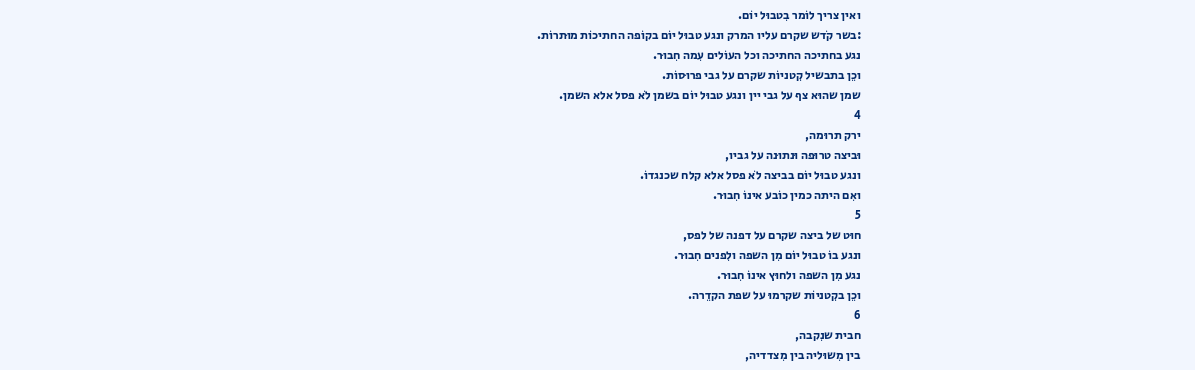ואין צריך לוֹמר בִטבוּל יוֹם.
:בשר קֹדש שקרם עליו המרק ונגע טבוּל יוֹם בקוֹפה החתיכוֹת מוּתרוֹת.
נגע בחתיכה החתיכה וכל העוֹלים עִמה חִבוּר.
וכֵן בתבשיל קִטניוֹת שקרם על גבי פרוּסוֹת.
שמן שהוּא צף על גבי יין ונגע טבוּל יוֹם בשמן לֹא פסל אלא השמן.
4
ירק תרוּמה,
וּביצה טרוּפה וּנתוּנה על גביו,
ונגע טבוּל יוֹם בביצה לֹא פסל אלא קלח שכנגדוֹ.
ואִם היתה כמין כוֹבע אינוֹ חִבוּר.
5
חוּט של ביצה שקרם על דפנה של לפס,
ונגע בוֹ טבוּל יוֹם מִן השפה ולִפנים חִבוּר.
נגע מִן השפה ולחוּץ אינוֹ חִבוּר.
וכֵן בקִטניוֹת שקרמוּ על שפת הקדֵרה.
6
חבית שנִקבה,
בין מִשוּליה בין מִצדדיה,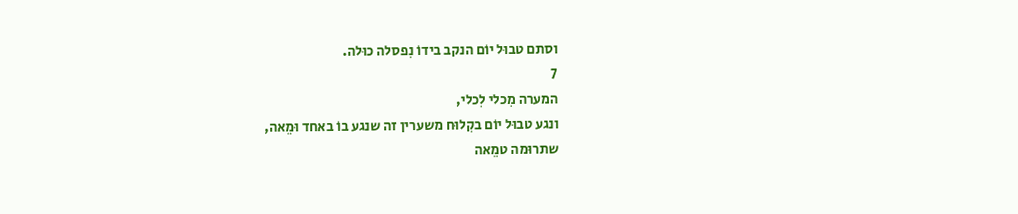וסתם טבוּל יוֹם הנקב בידוֹ נִפסלה כוּלה.
7
המערה מִכלי לִכלי,
ונגע טבוּל יוֹם בקִלוּח משערין זה שנגע בוֹ באחד וּמֵאה,
שתרוּמה טמֵאה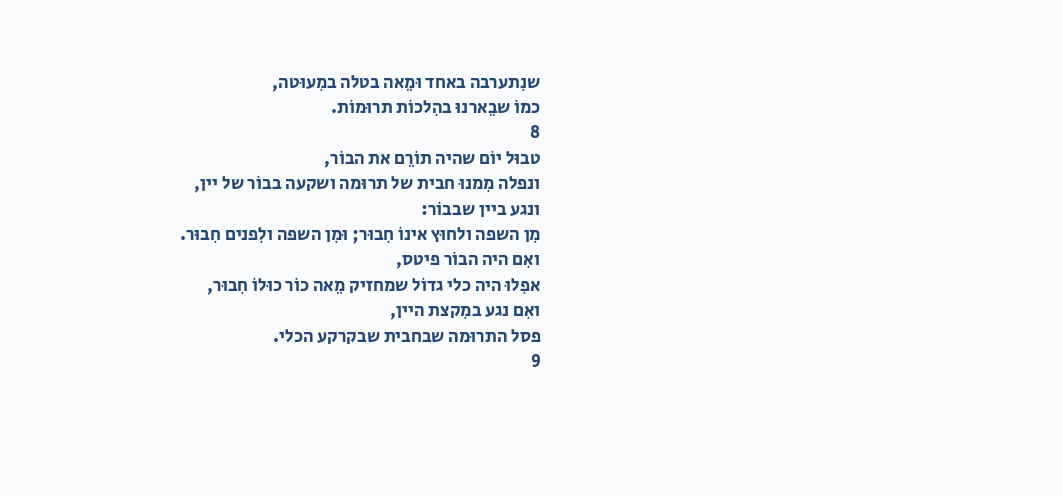שנִתערבה באחד וּמֵאה בטלה במִעוּטה,
כמוֹ שבֵארנוּ בהִלכוֹת תרוּמוֹת.
8
טבוּל יוֹם שהיה תוֹרֵם את הבוֹר,
ונפלה מִמנוּ חבית של תרוּמה ושקעה בבוֹר של יין,
ונגע ביין שבבוֹר:
מִן השפה ולחוּץ אינוֹ חִבוּר; וּמִן השפה ולִפנים חִבוּר.
ואִם היה הבוֹר פיטס,
אפִלוּ היה כלי גדוֹל שמחזיק מֵאה כוֹר כוּלוֹ חִבוּר,
ואִם נגע במִקצת היין,
פסל התרוּמה שבחבית שבקרקע הכלי.
9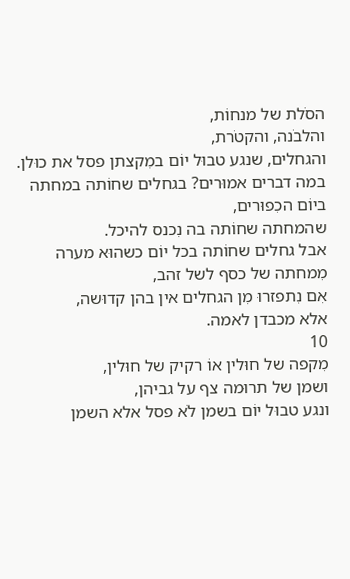הסֹלת של מנחוֹת,
והלבֹנה, והקטֹרת,
והגחלים, שנגע טבוּל יוֹם במִקצתן פסל את כוּלן.
במה דברים אמוּרים? בגחלים שחוֹתה במחתה ביוֹם הכִפוּרים,
שהמחתה שחוֹתה בה נִכנס להיכל.
אבל גחלים שחוֹתה בכל יוֹם כשהוּא מערה מִמחתה של כסף לשל זהב,
אִם נִתפזרוּ מִן הגחלים אין בהן קדוּשה,
אלא מכבדן לאמה.
10
מִקפה של חוּלין אוֹ רקיק של חוּלין,
ושמן של תרוּמה צף על גביהן,
ונגע טבוּל יוֹם בשמן לֹא פסל אלא השמן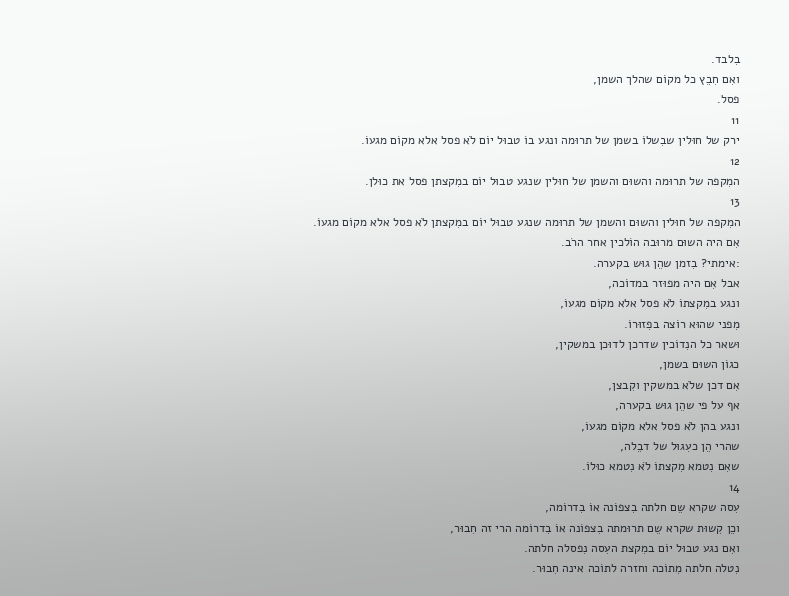בִלבד.
ואִם חִבֵץ כל מקוֹם שהלך השמן,
פסל.
11
ירק של חוּלין שבִשלוֹ בשמן של תרוּמה ונגע בוֹ טבוּל יוֹם לֹא פסל אלא מקוֹם מגעוֹ.
12
המִקפה של תרוּמה והשוּם והשמן של חוּלין שנגע טבוּל יוֹם במִקצתן פסל את כוּלן.
13
המִקפה של חוּלין והשוּם והשמן של תרוּמה שנגע טבוּל יוֹם במִקצתן לֹא פסל אלא מקוֹם מגעוֹ.
אִם היה השוּם מרוּבה הוֹלכין אחר הרֹב.
:אימתי? בִזמן שהֵן גוּש בקערה.
אבל אִם היה מפוּזר במדוֹכה,
ונגע במִקצתוֹ לֹא פסל אלא מקוֹם מגעוֹ,
מִפני שהוּא רוֹצה בפִזוּרוֹ.
וּשאר כל הנִדוֹכין שדרכן לדוּכן במשקין,
כגוֹן השוּם בשמן,
אִם דכן שלֹא במשקין וקִבצן,
אף על פי שהֵן גוּש בקערה,
ונגע בהן לֹא פסל אלא מקוֹם מגעוֹ,
שהרי הֵן כעִגוּל של דבֵלה,
שאִם נִטמא מִקצתוֹ לֹא נִטמא כוּלוֹ.
14
עִסה שקרא שֵם חלתה בִצפוֹנה אוֹ בִדרוֹמה,
וכֵן קִשוּת שקרא שֵם תרוּמתה בִצפוֹנה אוֹ בִדרוֹמה הרי זה חִבוּר,
ואִם נגע טבוּל יוֹם במִקצת העִסה נִפסלה חלתה.
נִטלה חלתה מִתוֹכה וחזרה לתוֹכה אינה חִבוּר.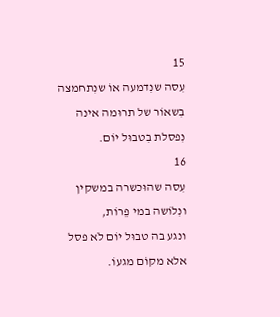15
עִסה שנִדמעה אוֹ שנִתחמצה בִשאוֹר של תרוּמה אינה נִפסלת בִטבוּל יוֹם.
16
עִסה שהוּכשרה במשקין ונִלוֹשה במי פֵרוֹת,
ונגע בה טבוּל יוֹם לֹא פסל אלא מקוֹם מגעוֹ.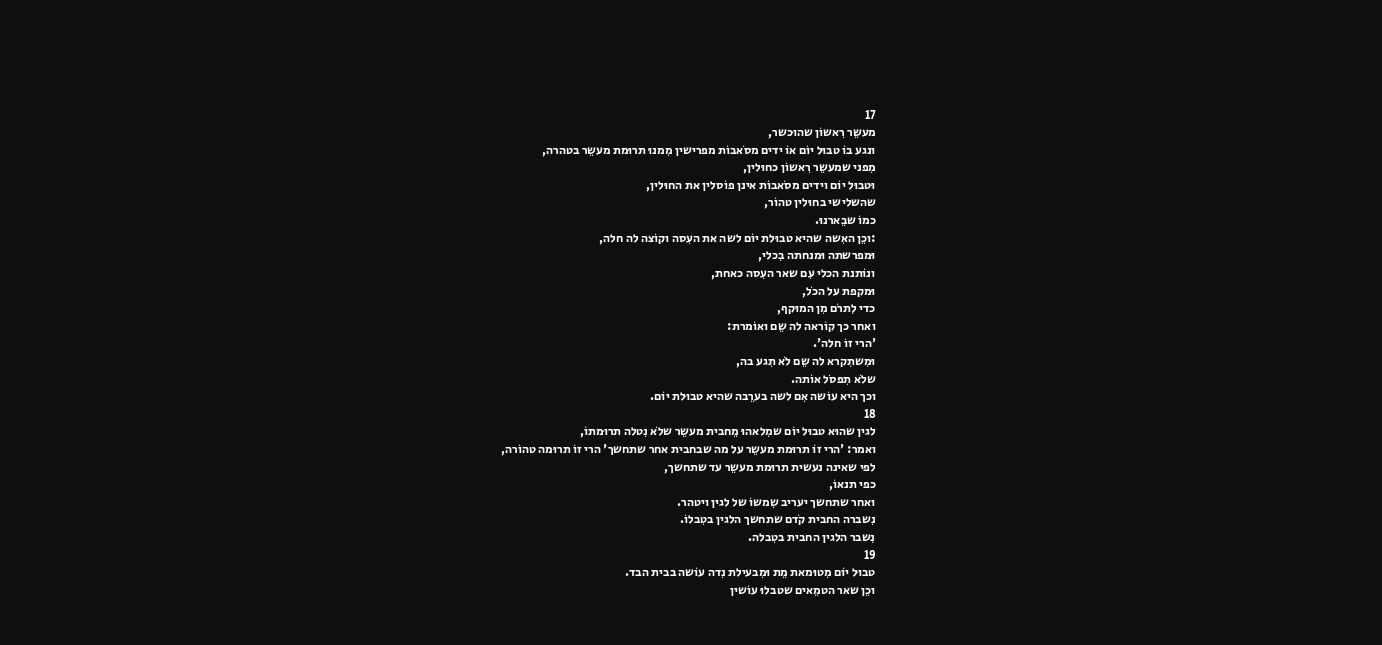17
מעשֵר רִאשוֹן שהוּכשר,
ונגע בוֹ טבוּל יוֹם אוֹ ידים מסֹאבוֹת מפרישין מִמנוּ תרוּמת מעשֵר בטהרה,
מִפני שמעשֵר רִאשוֹן כחוּלין,
וּטבוּל יוֹם וידים מסֹאבוֹת אינן פוֹסלין את החוּלין,
שהשלישי בחוּלין טהוֹר,
כמוֹ שבֵארנוּ.
:וכֵן האִשה שהיא טבוּלת יוֹם לשה את העִסה וקוֹצה לה חלה,
וּמפרשתה וּמנחתה בִכלי,
ונוֹתנת הכלי עִם שאר העִסה כאחת,
וּמקפת על הכֹל,
כדי לִתרֹם מִן המוּקף,
ואחר כך קוֹראה לה שֵם ואוֹמרת:
'הרי זוֹ חלה'.
וּמִשתִקרא לה שֵם לֹא תִגע בה,
שלֹא תִפסֹל אוֹתה.
וכך היא עוֹשה אִם לשה בערֵבה שהיא טבוּלת יוֹם.
18
לגין שהוּא טבוּל יוֹם שמִלאהוּ מֵחבית מעשֵר שלֹא נִטלה תרוּמתוֹ,
ואמר: 'הרי זוֹ תרוּמת מעשֵר על מה שבחבית אחר שתחשך' הרי זוֹ תרוּמה טהוֹרה,
לפי שאינה נעשית תרוּמת מעשֵר עד שתחשך,
כפי תנאוֹ,
ואחר שתחשך יעריב שִמשוֹ של לגין ויטהר.
נִשברה החבית קֹדם שתחשך הלגין בטִבלוֹ.
נִשבר הלגין החבית בטִבלה.
19
טבוּל יוֹם מִטוּמאת מֵת וּמִבעילת נִדה עוֹשה בבית הבד.
וכֵן שאר הטמֵאים שטבלוּ עוֹשין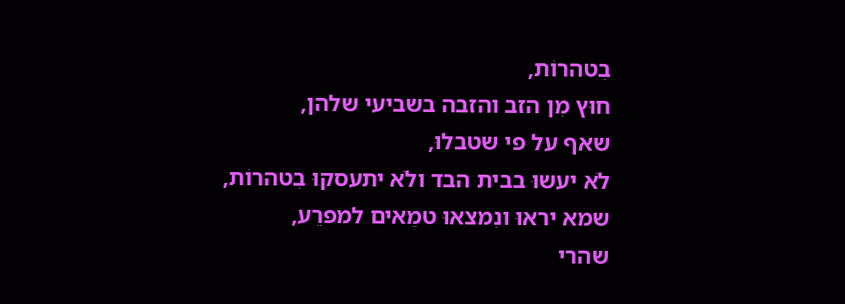בִטהרוֹת,
חוּץ מִן הזב והזבה בשביעי שלהן,
שאף על פי שטבלוּ,
לֹא יעשוּ בבית הבד ולֹא יתעסקוּ בִטהרוֹת,
שמא יראוּ ונִמצאוּ טמֵאים למפרֵע,
שהרי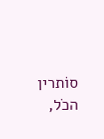סוֹתרין הכֹל,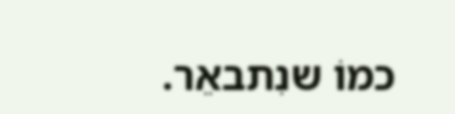כמוֹ שנִתבאֵר.